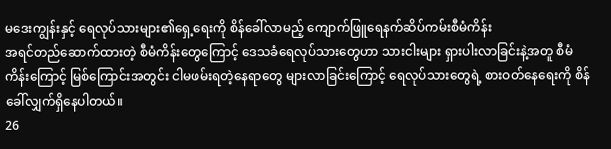မဒေးကျွန်းနှင့် ရေလုပ်သားများ၏ရှေ့ရေးကို စိန်ခေါ်လာမည့် ကျောက်ဖြူရေနက်ဆိပ်ကမ်းစီမံကိန်း
အရင်တည်ဆောက်ထားတဲ့ စီမံကိန်းတွေကြောင့် ဒေသခံရေလုပ်သားတွေဟာ သားငါးများ ရှားပါးလာခြင်းနဲ့အတူ စီမံကိန်းကြောင့် မြစ်ကြောင်းအတွင်း ငါမဖမ်းရတဲ့နေရာတွေ များလာခြင်းကြောင့် ရေလုပ်သားတွေရဲ့ စားဝတ်နေရေးကို စိန်ခေါ်လျှက်ရှိနေပါတယ်။
26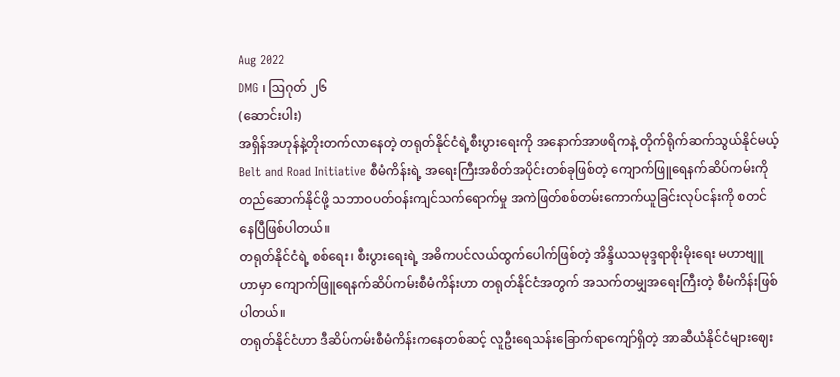Aug 2022
DMG ၊ ဩဂုတ် ၂၆
(ဆောင်းပါး)
အရှိန်အဟုန်နဲ့တိုးတက်လာနေတဲ့ တရုတ်နိုင်ငံရဲ့စီးပွားရေးကို အနောက်အာဖရိကနဲ့ တိုက်ရိုက်ဆက်သွယ်နိုင်မယ့် Belt and Road Initiative စီမံကိန်းရဲ့ အရေးကြီးအစိတ်အပိုင်းတစ်ခုဖြစ်တဲ့ ကျောက်ဖြူရေနက်ဆိပ်ကမ်းကို တည်ဆောက်နိုင်ဖို့ သဘာဝပတ်ဝန်းကျင်သက်ရောက်မှု အကဲဖြတ်စစ်တမ်းကောက်ယူခြင်းလုပ်ငန်းကို စတင်နေပြီဖြစ်ပါတယ်။
တရုတ်နိုင်ငံရဲ့ စစ်ရေး၊ စီးပွားရေးရဲ့ အဓိကပင်လယ်ထွက်ပေါက်ဖြစ်တဲ့ အိန္ဒိယသမုဒ္ဒရာစိုးမိုးရေး မဟာဗျူဟာမှာ ကျောက်ဖြူရေနက်ဆိပ်ကမ်းစီမံကိန်းဟာ တရုတ်နိုင်ငံအတွက် အသက်တမျှအရေးကြီးတဲ့ စီမံကိန်းဖြစ်ပါတယ်။
တရုတ်နိုင်ငံဟာ ဒီဆိပ်ကမ်းစီမံကိန်းကနေတစ်ဆင့် လူဦးရေသန်းခြောက်ရာကျော်ရှိတဲ့ အာဆီယံနိုင်ငံများဈေး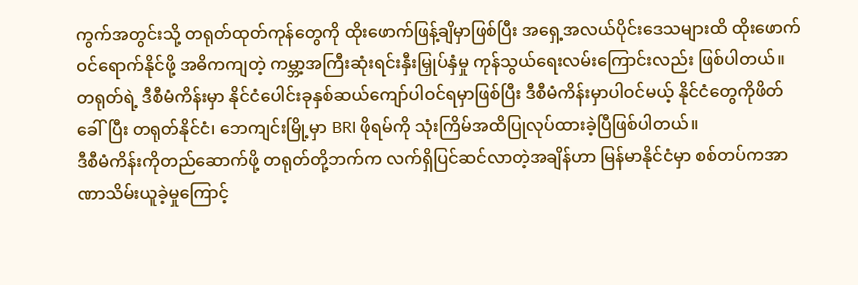ကွက်အတွင်းသို့ တရုတ်ထုတ်ကုန်တွေကို ထိုးဖောက်ဖြန့်ချိမှာဖြစ်ပြီး အရှေ့အလယ်ပိုင်းဒေသများထိ ထိုးဖောက်ဝင်ရောက်နိုင်ဖို့ အဓိကကျတဲ့ ကမ္ဘာ့အကြီးဆုံးရင်းနှီးမြှုပ်နှံမှု ကုန်သွယ်ရေးလမ်းကြောင်းလည်း ဖြစ်ပါတယ်။
တရုတ်ရဲ့ ဒီစီမံကိန်းမှာ နိုင်ငံပေါင်းခုနှစ်ဆယ်ကျော်ပါဝင်ရမှာဖြစ်ပြီး ဒီစီမံကိန်းမှာပါဝင်မယ့် နိုင်ငံတွေကိုဖိတ်ခေါ်ပြီး တရုတ်နိုင်ငံ၊ ဘေကျင်းမြို့မှာ BRI ဖိုရမ်ကို သုံးကြိမ်အထိပြုလုပ်ထားခဲ့ပြီဖြစ်ပါတယ်။
ဒီစီမံကိန်းကိုတည်ဆောက်ဖို့ တရုတ်တို့ဘက်က လက်ရှိပြင်ဆင်လာတဲ့အချိန်ဟာ မြန်မာနိုင်ငံမှာ စစ်တပ်ကအာဏာသိမ်းယူခဲ့မှုကြောင့်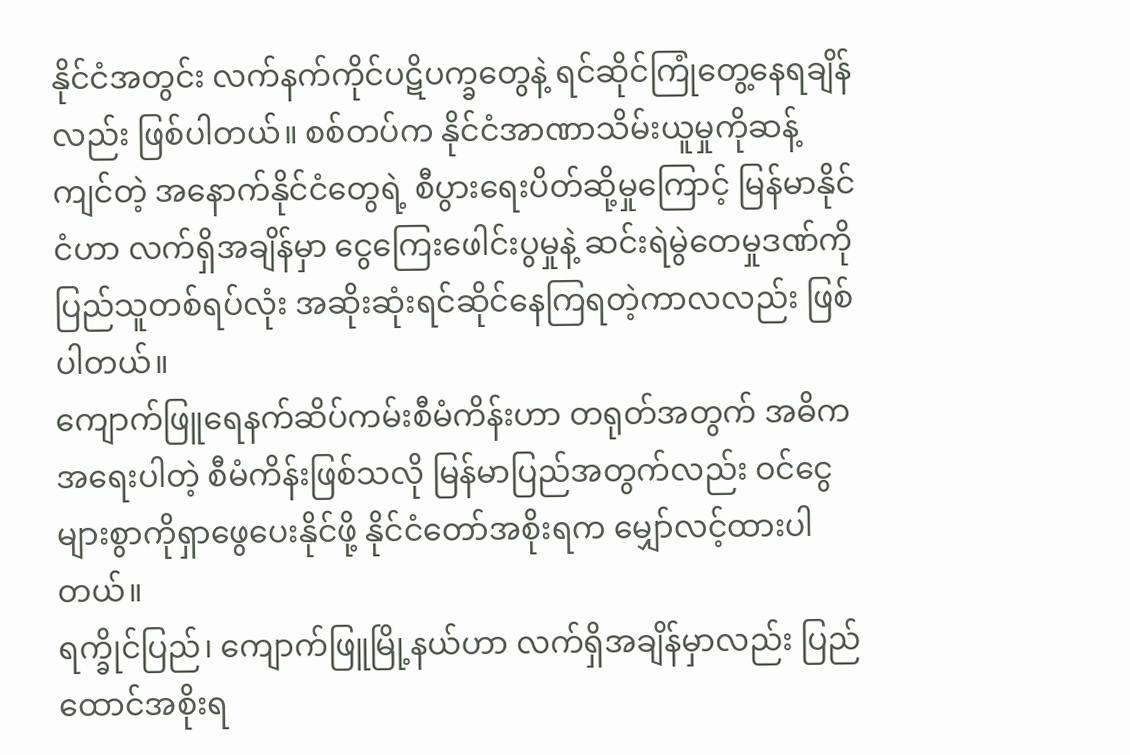နိုင်ငံအတွင်း လက်နက်ကိုင်ပဋိပက္ခတွေနဲ့ ရင်ဆိုင်ကြုံတွေ့နေရချိန်လည်း ဖြစ်ပါတယ်။ စစ်တပ်က နိုင်ငံအာဏာသိမ်းယူမှုကိုဆန့်ကျင်တဲ့ အနောက်နိုင်ငံတွေရဲ့ စီပွားရေးပိတ်ဆို့မှုကြောင့် မြန်မာနိုင်ငံဟာ လက်ရှိအချိန်မှာ ငွေကြေးဖေါင်းပွမှုနဲ့ ဆင်းရဲမွဲတေမှုဒဏ်ကို ပြည်သူတစ်ရပ်လုံး အဆိုးဆုံးရင်ဆိုင်နေကြရတဲ့ကာလလည်း ဖြစ်ပါတယ်။
ကျောက်ဖြူရေနက်ဆိပ်ကမ်းစီမံကိန်းဟာ တရုတ်အတွက် အဓိကအရေးပါတဲ့ စီမံကိန်းဖြစ်သလို မြန်မာပြည်အတွက်လည်း ဝင်ငွေများစွာကိုရှာဖွေပေးနိုင်ဖို့ နိုင်ငံတော်အစိုးရက မျှော်လင့်ထားပါတယ်။
ရက္ခိုင်ပြည်၊ ကျောက်ဖြူမြို့နယ်ဟာ လက်ရှိအချိန်မှာလည်း ပြည်ထောင်အစိုးရ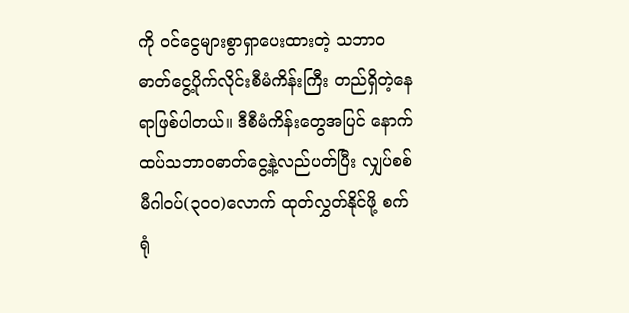ကို ဝင်ငွေများစွာရှာပေးထားတဲ့ သဘာဝဓာတ်ငွေ့ပိုက်လိုင်းစီမံကိန်းကြီး တည်ရှိတဲ့နေရာဖြစ်ပါတယ်။ ဒီစီမံကိန်းတွေအပြင် နောက်ထပ်သဘာဝဓာတ်ငွေ့နဲ့လည်ပတ်ပြီး လျှပ်စစ်မီဂါဝပ်(၃၀၀)လောက် ထုတ်လွှတ်နိုင်ဖို့ စက်ရုံ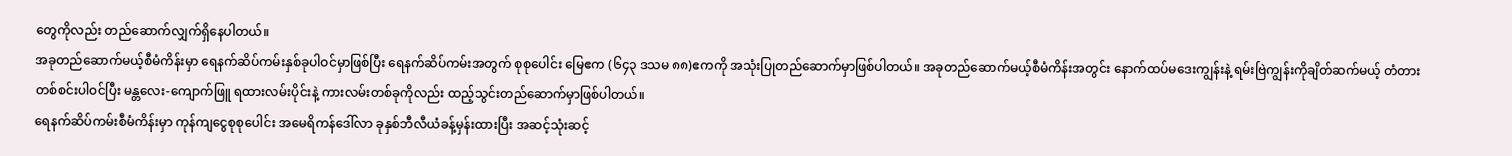တွေကိုလည်း တည်ဆောက်လျှက်ရှိနေပါတယ်။
အခုတည်ဆောက်မယ့်စီမံကိန်းမှာ ရေနက်ဆိပ်ကမ်းနှစ်ခုပါဝင်မှာဖြစ်ပြီး ရေနက်ဆိပ်ကမ်းအတွက် စုစုပေါင်း မြေဧက (၆၄၃ ဒသမ ၈၈)ဧကကို အသုံးပြုတည်ဆောက်မှာဖြစ်ပါတယ်။ အခုတည်ဆောက်မယ့်စီမံကိန်းအတွင်း နောက်ထပ်မဒေးကျွန်းနဲ့ ရမ်းဗြဲကျွန်းကိုချိတ်ဆက်မယ့် တံတားတစ်စင်းပါဝင်ပြီး မန္တလေး-ကျောက်ဖြူ ရထားလမ်းပိုင်းနဲ့ ကားလမ်းတစ်ခုကိုလည်း ထည့်သွင်းတည်ဆောက်မှာဖြစ်ပါတယ်။
ရေနက်ဆိပ်ကမ်းစီမံကိန်းမှာ ကုန်ကျငွေစုစုပေါင်း အမေရိကန်ဒေါ်လာ ခုနှစ်ဘီလီယံခန့်မှန်းထားပြီး အဆင့်သုံးဆင့်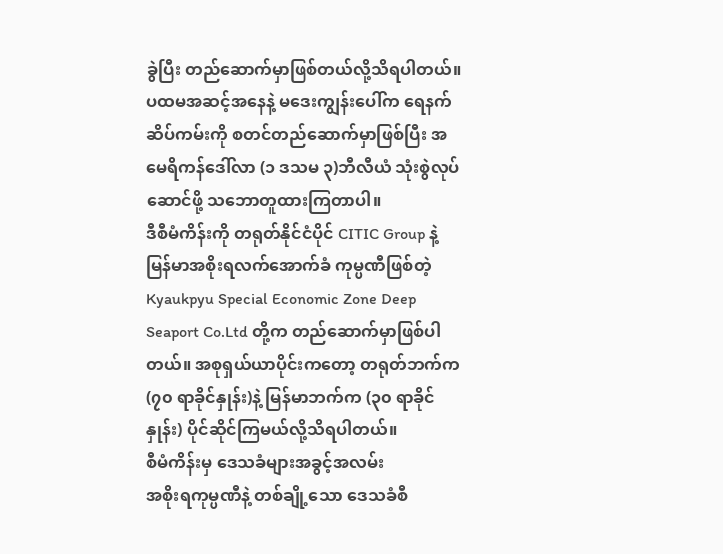ခွဲပြီး တည်ဆောက်မှာဖြစ်တယ်လို့သိရပါတယ်။ ပထမအဆင့်အနေနဲ့ မဒေးကျွန်းပေါ်က ရေနက်ဆိပ်ကမ်းကို စတင်တည်ဆောက်မှာဖြစ်ပြီး အမေရိကန်ဒေါ်လာ (၁ ဒသမ ၃)ဘီလီယံ သုံးစွဲလုပ်ဆောင်ဖို့ သဘောတူထားကြတာပါ။
ဒီစီမံကိန်းကို တရုတ်နိုင်ငံပိုင် CITIC Group နဲ့ မြန်မာအစိုးရလက်အောက်ခံ ကုမ္ပဏီဖြစ်တဲ့ Kyaukpyu Special Economic Zone Deep Seaport Co.Ltd တို့က တည်ဆောက်မှာဖြစ်ပါတယ်။ အစုရှယ်ယာပိုင်းကတော့ တရုတ်ဘက်က (၇၀ ရာခိုင်နှုန်း)နဲ့ မြန်မာဘက်က (၃၀ ရာခိုင်နှုန်း) ပိုင်ဆိုင်ကြမယ်လို့သိရပါတယ်။
စီမံကိန်းမှ ဒေသခံများအခွင့်အလမ်း
အစိုးရကုမ္ပဏီနဲ့ တစ်ချို့သော ဒေသခံစီ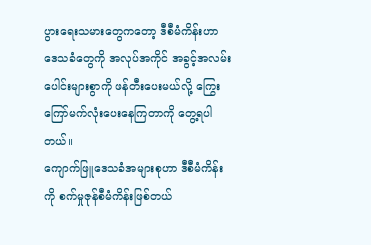ပွားရေးသမားတွေကတော့ ဒီစီမံကိန်းဟာ ဒေသခံတွေကို အလုပ်အကိုင် အခွင့်အလမ်းပေါင်းများစွာကို ဖန်တီးပေးမယ်လို့ ကြွေးကြော်မက်လုံးပေးနေကြတာကို တွေ့ရပါတယ်။
ကျောက်ဖြူဒေသခံအများစုဟာ ဒီစီမံကိန်းကို စက်မှုဇုန်စီမံကိန်းဖြစ်တယ်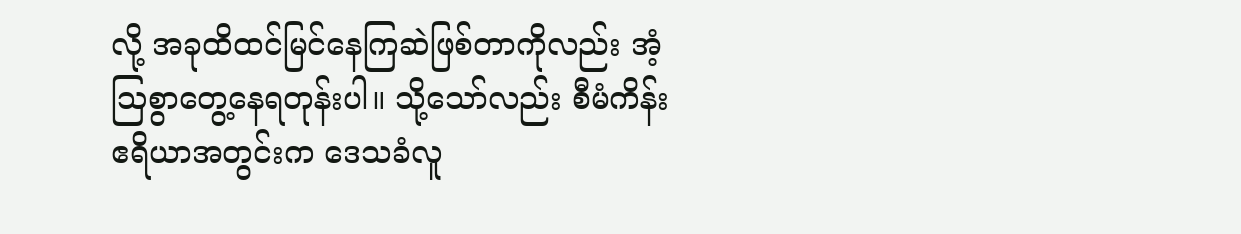လို့ အခုထိထင်မြင်နေကြဆဲဖြစ်တာကိုလည်း အံ့ဩစွာတွေ့နေရတုန်းပါ။ သို့သော်လည်း စီမံကိန်းဧရိယာအတွင်းက ဒေသခံလူ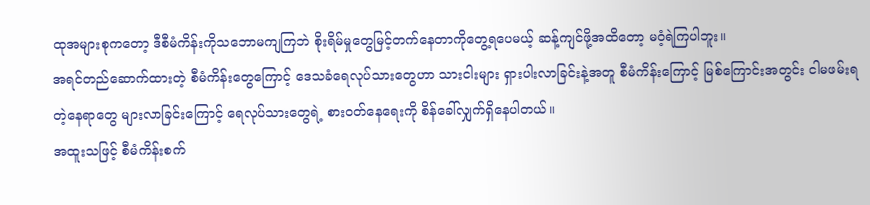ထုအများစုကတော့ ဒီစီမံကိန်းကိုသဘောမကျကြဘဲ စိုးရိမ်မှုတွေမြင့်တက်နေတာကိုတွေ့ရပေမယ့် ဆန့်ကျင်ဖို့အထိတော့ မဝံ့ရဲကြပါဘူး။
အရင်တည်ဆောက်ထားတဲ့ စီမံကိန်းတွေကြောင့် ဒေသခံရေလုပ်သားတွေဟာ သားငါးများ ရှားပါးလာခြင်းနဲ့အတူ စီမံကိန်းကြောင့် မြစ်ကြောင်းအတွင်း ငါမဖမ်းရတဲ့နေရာတွေ များလာခြင်းကြောင့် ရေလုပ်သားတွေရဲ့ စားဝတ်နေရေးကို စိန်ခေါ်လျှက်ရှိနေပါတယ်။
အထူးသဖြင့် စီမံကိန်းစက်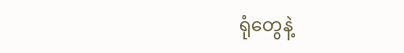ရုံတွေနဲ့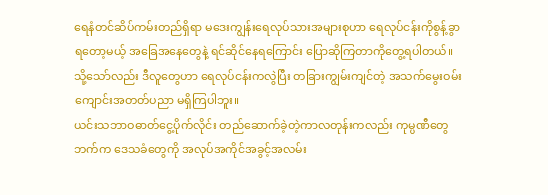ရေနံတင်ဆိပ်ကမ်းတည်ရှိရာ မဒေးကျွန်းရေလုပ်သားအများစုဟာ ရေလုပ်ငန်းကိုစွန့်ခွာရတော့မယ့် အခြေအနေတွေနဲ့ ရင်ဆိုင်နေရကြောင်း ပြောဆိုကြတာကိုတွေ့ရပါတယ်။ သို့သော်လည်း ဒီလူတွေဟာ ရေလုပ်ငန်းကလွဲပြီး တခြားကျွမ်းကျင်တဲ့ အသက်မွေးဝမ်းကျောင်းအတတ်ပညာ မရှိကြပါဘူး။
ယင်းသဘာဝဓာတ်ငွေ့ပိုက်လိုင်း တည်ဆောက်ခဲ့တဲ့ကာလတုန်းကလည်း ကုမ္ပဏီတွေဘက်က ဒေသခံတွေကို အလုပ်အကိုင်အခွင့်အလမ်း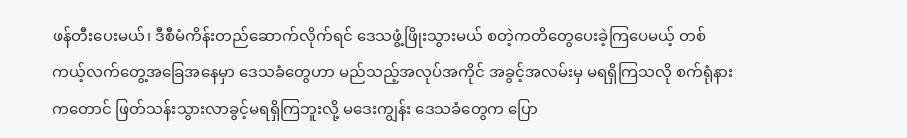ဖန်တီးပေးမယ်၊ ဒီစီမံကိန်းတည်ဆောက်လိုက်ရင် ဒေသဖွံ့ဖြိုးသွားမယ် စတဲ့ကတိတွေပေးခဲ့ကြပေမယ့် တစ်ကယ့်လက်တွေ့အခြေအနေမှာ ဒေသခံတွေဟာ မည်သည့်အလုပ်အကိုင် အခွင့်အလမ်းမှ မရရှိကြသလို စက်ရုံနားကတောင် ဖြတ်သန်းသွားလာခွင့်မရရှိကြဘူးလို့ မဒေးကျွန်း ဒေသခံတွေက ပြော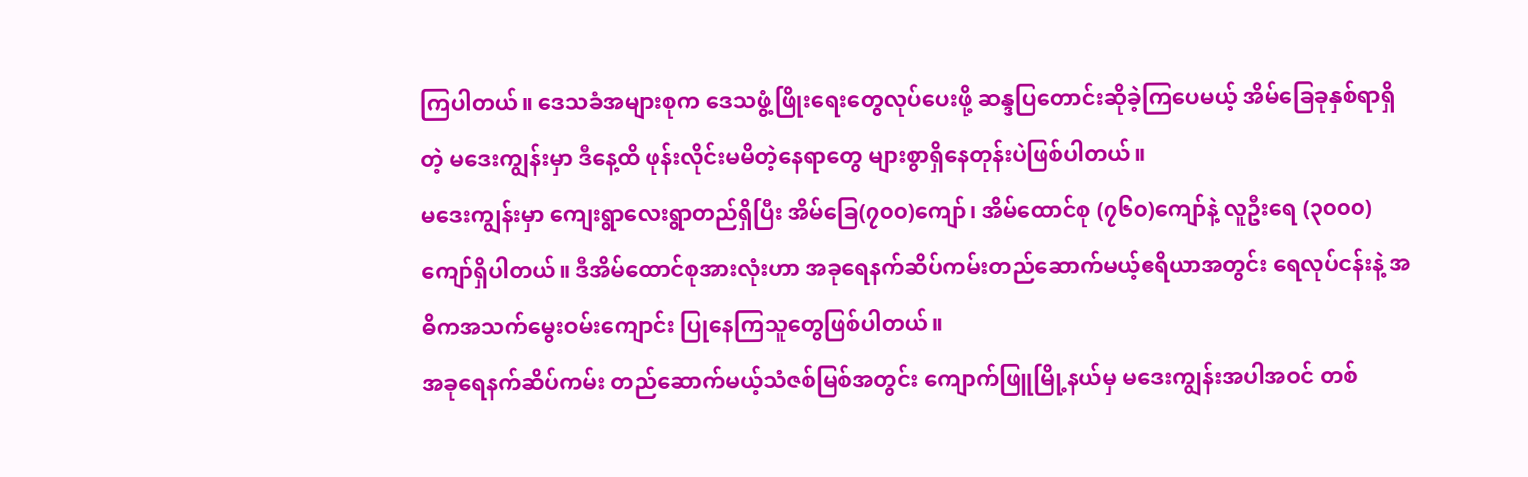ကြပါတယ်။ ဒေသခံအများစုက ဒေသဖွံ့ဖြိုးရေးတွေလုပ်ပေးဖို့ ဆန္ဒပြတောင်းဆိုခဲ့ကြပေမယ့် အိမ်ခြေခုနှစ်ရာရှိတဲ့ မဒေးကျွန်းမှာ ဒီနေ့ထိ ဖုန်းလိုင်းမမိတဲ့နေရာတွေ များစွာရှိနေတုန်းပဲဖြစ်ပါတယ်။
မဒေးကျွန်းမှာ ကျေးရွာလေးရွာတည်ရှိပြီး အိမ်ခြေ(၇၀၀)ကျော်၊ အိမ်ထောင်စု (၇၆၀)ကျော်နဲ့ လူဦးရေ (၃၀၀၀) ကျော်ရှိပါတယ်။ ဒီအိမ်ထောင်စုအားလုံးဟာ အခုရေနက်ဆိပ်ကမ်းတည်ဆောက်မယ့်ဧရိယာအတွင်း ရေလုပ်ငန်းနဲ့ အဓိကအသက်မွေးဝမ်းကျောင်း ပြုနေကြသူတွေဖြစ်ပါတယ်။
အခုရေနက်ဆိပ်ကမ်း တည်ဆောက်မယ့်သံဇစ်မြစ်အတွင်း ကျောက်ဖြူမြို့နယ်မှ မဒေးကျွန်းအပါအဝင် တစ်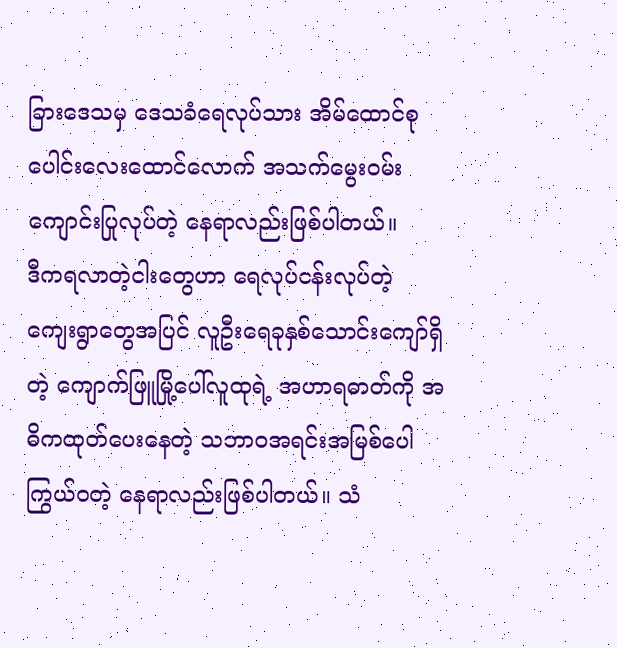ခြားဒေသမှ ဒေသခံရေလုပ်သား အိမ်ထောင်စုပေါင်းလေးထောင်လောက် အသက်မွေးဝမ်းကျောင်းပြုလုပ်တဲ့ နေရာလည်းဖြစ်ပါတယ်။
ဒီကရလာတဲ့ငါးတွေဟာ ရေလုပ်ငန်းလုပ်တဲ့ ကျေးရွာတွေအပြင် လူဦးရေခုနှစ်သောင်းကျော်ရှိတဲ့ ကျောက်ဖြူမြို့ပေါ်လူထုရဲ့ အဟာရဓာတ်ကို အဓိကထုတ်ပေးနေတဲ့ သဘာဝအရင်းအမြစ်ပေါကြွယ်ဝတဲ့ နေရာလည်းဖြစ်ပါတယ်။ သံ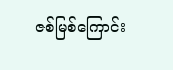ဇစ်မြစ်ကြောင်း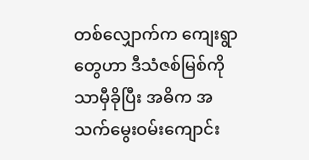တစ်လျှောက်က ကျေးရွာတွေဟာ ဒီသံဇစ်မြစ်ကိုသာမှီခိုပြီး အဓိက အသက်မွေးဝမ်းကျောင်း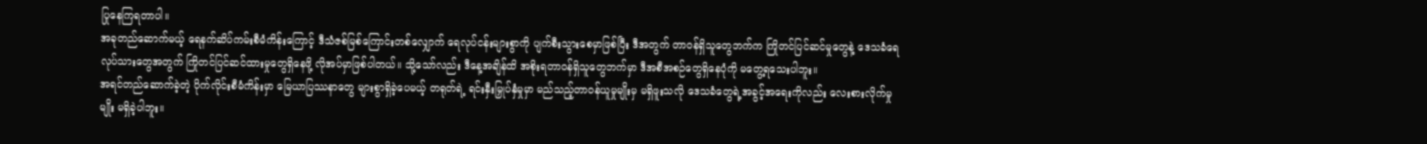ပြုနေကြရတာပါ။
အခုတည်ဆောက်မယ့် ရေနက်ဆိပ်ကမ်းစီမံကိန်းကြောင့် ဒီသံဇစ်မြစ်ကြောင်းတစ်လျှောက် ရေလုပ်ငန်းများစွာကို ပျက်စီးသွားစေမှာဖြစ်ပြီး ဒီအတွက် တာဝန်ရှိသူတွေဘက်က ကြိုတင်ပြင်ဆင်မှုတွေနဲ့ ဒေသခံရေလုပ်သားတွေအတွက် ကြိုတင်ပြင်ဆင်ထားမှုတွေရှိနေဖို့ လိုအပ်မှာဖြစ်ပါတယ်။ သို့သော်လည်း ဒီနေ့အချိန်ထိ အစိုးရတာဝန်ရှိသူတွေဘက်မှာ ဒီအစီအစဉ်တွေရှိနေပုံကို မတွေ့ရသေးပါဘူး။
အရင်တည်ဆောက်ခဲ့တဲ့ ပိုက်လိုင်းစီမံကိန်းမှာ မြေယာပြဿနာတွေ များစွာရှိခဲ့ပေမယ့် တရုတ်ရဲ့ ရင်းနှီးမြှုပ်နှံမှုမှာ မည်သည့်တာဝန်ယူမှုမျိုးမှ မရှိဖူးသလို ဒေသခံတွေရဲ့အခွင့်အရေးကိုလည်း လေးစားလိုက်မှုမျိုး မရှိခဲ့ပါဘူး။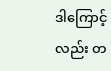ဒါကြောင့်လည်း တ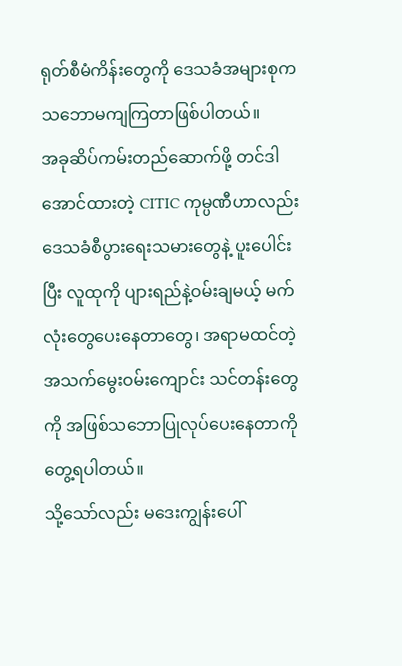ရုတ်စီမံကိန်းတွေကို ဒေသခံအများစုက သဘောမကျကြတာဖြစ်ပါတယ်။
အခုဆိပ်ကမ်းတည်ဆောက်ဖို့ တင်ဒါအောင်ထားတဲ့ CITIC ကုမ္ပဏီဟာလည်း ဒေသခံစီပွားရေးသမားတွေနဲ့ ပူးပေါင်းပြီး လူထုကို ပျားရည်နဲ့ဝမ်းချမယ့် မက်လုံးတွေပေးနေတာတွေ၊ အရာမထင်တဲ့ အသက်မွေးဝမ်းကျောင်း သင်တန်းတွေကို အဖြစ်သဘောပြုလုပ်ပေးနေတာကို တွေ့ရပါတယ်။
သို့သော်လည်း မဒေးကျွန်းပေါ်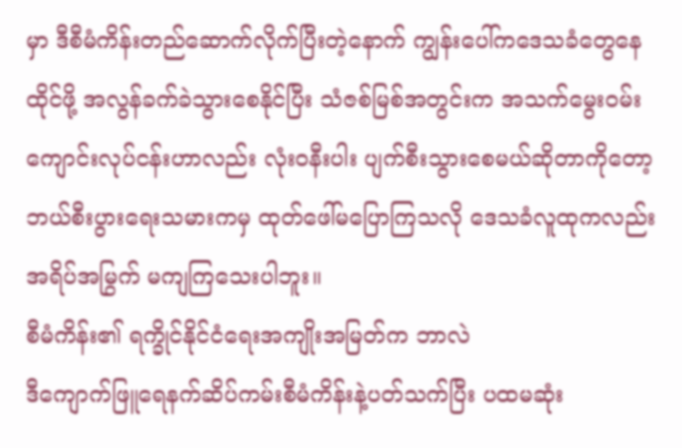မှာ ဒီစီမံကိန်းတည်ဆောက်လိုက်ပြီးတဲ့နောက် ကျွန်းပေါ်ကဒေသခံတွေနေထိုင်ဖို့ အလွန်ခက်ခဲသွားစေနိုင်ပြီး သံဇစ်မြစ်အတွင်းက အသက်မွေးဝမ်းကျောင်းလုပ်ငန်းဟာလည်း လုံးဝနီးပါး ပျက်စီးသွားစေမယ်ဆိုတာကိုတော့ ဘယ်စီးပွားရေးသမားကမှ ထုတ်ဖေါ်မပြောကြသလို ဒေသခံလူထုကလည်း အရိပ်အမြွက် မကျကြသေးပါဘူး။
စီမံကိန်း၏ ရက္ခိုင်နိုင်ငံရေးအကျိုးအမြတ်က ဘာလဲ
ဒီကျောက်ဖြူရေနက်ဆိပ်ကမ်းစီမံကိန်းနဲ့ပတ်သက်ပြီး ပထမဆုံး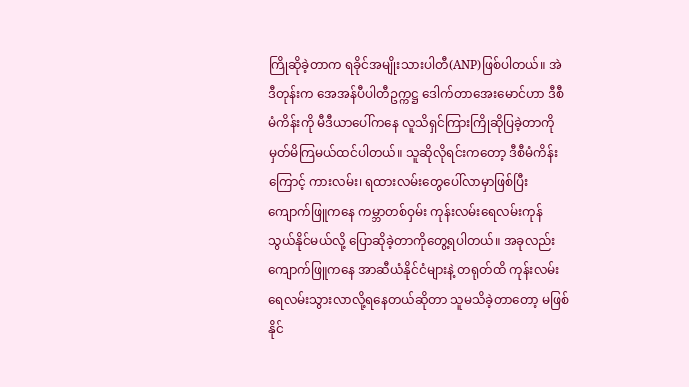ကြိုဆိုခဲ့တာက ရခိုင်အမျိုးသားပါတီ(ANP)ဖြစ်ပါတယ်။ အဲဒီတုန်းက အေအန်ပီပါတီဥက္ကဋ္ဌ ဒေါက်တာအေးမောင်ဟာ ဒီစီမံကိန်းကို မီဒီယာပေါ်ကနေ လူသိရှင်ကြားကြိုဆိုပြခဲ့တာကို မှတ်မိကြမယ်ထင်ပါတယ်။ သူဆိုလိုရင်းကတော့ ဒီစီမံကိန်းကြောင့် ကားလမ်း၊ ရထားလမ်းတွေပေါ်လာမှာဖြစ်ပြီး ကျောက်ဖြူကနေ ကမ္ဘာတစ်ဝှမ်း ကုန်းလမ်းရေလမ်းကုန်သွယ်နိုင်မယ်လို့ ပြောဆိုခဲ့တာကိုတွေ့ရပါတယ်။ အခုလည်း ကျောက်ဖြူကနေ အာဆီယံနိုင်ငံများနဲ့ တရုတ်ထိ ကုန်းလမ်းရေလမ်းသွားလာလို့ရနေတယ်ဆိုတာ သူမသိခဲ့တာတော့ မဖြစ်နိုင်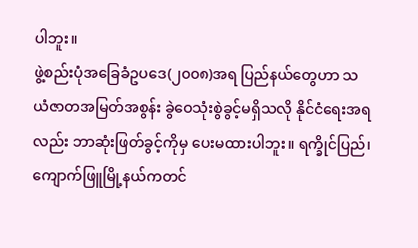ပါဘူး။
ဖွဲ့စည်းပုံအခြေခံဥပဒေ(၂၀၀၈)အရ ပြည်နယ်တွေဟာ သယံဇာတအမြတ်အစွန်း ခွဲဝေသုံးစွဲခွင့်မရှိသလို နိုင်ငံရေးအရလည်း ဘာဆုံးဖြတ်ခွင့်ကိုမှ ပေးမထားပါဘူး။ ရက္ခိုင်ပြည်၊ ကျောက်ဖြူမြို့နယ်ကတင်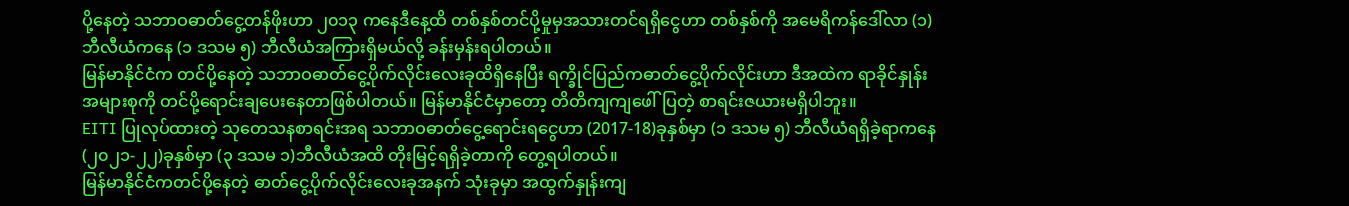ပို့နေတဲ့ သဘာဝဓာတ်ငွေ့တန်ဖိုးဟာ ၂၀၁၃ ကနေဒီနေ့ထိ တစ်နှစ်တင်ပို့မှုမှအသားတင်ရရှိငွေဟာ တစ်နှစ်ကို အမေရိကန်ဒေါ်လာ (၁)ဘီလီယံကနေ (၁ ဒသမ ၅) ဘီလီယံအကြားရှိမယ်လို့ ခန်းမှန်းရပါတယ်။
မြန်မာနိုင်ငံက တင်ပို့နေတဲ့ သဘာဝဓာတ်ငွေ့ပိုက်လိုင်းလေးခုထိရှိနေပြီး ရက္ခိုင်ပြည်ကဓာတ်ငွေ့ပိုက်လိုင်းဟာ ဒီအထဲက ရာခိုင်နှုန်းအများစုကို တင်ပို့ရောင်းချပေးနေတာဖြစ်ပါတယ်။ မြန်မာနိုင်ငံမှာတော့ တိတိကျကျဖေါ်ပြတဲ့ စာရင်းဇယားမရှိပါဘူး။
EITI ပြုလုပ်ထားတဲ့ သုတေသနစာရင်းအရ သဘာဝဓာတ်ငွေ့ရောင်းရငွေဟာ (2017-18)ခုနှစ်မှာ (၁ ဒသမ ၅) ဘီလီယံရရှိခဲ့ရာကနေ (၂၀၂၁-၂၂)ခုနှစ်မှာ (၃ ဒသမ ၁)ဘီလီယံအထိ တိုးမြင့်ရရှိခဲ့တာကို တွေ့ရပါတယ်။
မြန်မာနိုင်ငံကတင်ပို့နေတဲ့ ဓာတ်ငွေ့ပိုက်လိုင်းလေးခုအနက် သုံးခုမှာ အထွက်နှုန်းကျ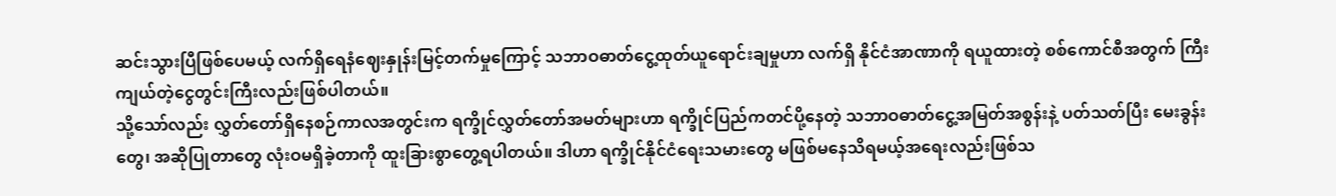ဆင်းသွားပြီဖြစ်ပေမယ့် လက်ရှိရေနံဈေးနှုန်းမြင့်တက်မှုကြောင့် သဘာဝဓာတ်ငွေ့ထုတ်ယူရောင်းချမှုဟာ လက်ရှိ နိုင်ငံအာဏာကို ရယူထားတဲ့ စစ်ကောင်စီအတွက် ကြီးကျယ်တဲ့ငွေတွင်းကြီးလည်းဖြစ်ပါတယ်။
သို့သော်လည်း လွှတ်တော်ရှိနေစဉ်ကာလအတွင်းက ရက္ခိုင်လွှတ်တော်အမတ်များဟာ ရက္ခိုင်ပြည်ကတင်ပို့နေတဲ့ သဘာဝဓာတ်ငွေ့အမြတ်အစွန်းနဲ့ ပတ်သတ်ပြီး မေးခွန်းတွေ၊ အဆိုပြုတာတွေ လုံးဝမရှိခဲ့တာကို ထူးခြားစွာတွေ့ရပါတယ်။ ဒါဟာ ရက္ခိုင်နိုင်ငံရေးသမားတွေ မဖြစ်မနေသိရမယ့်အရေးလည်းဖြစ်သ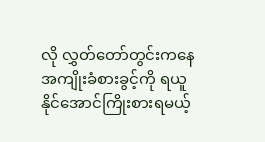လို လွှတ်တော်တွင်းကနေ အကျိုးခံစားခွင့်ကို ရယူနိုင်အောင်ကြိုးစားရမယ့်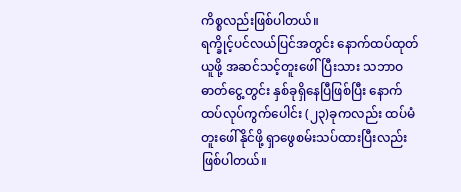ကိစ္စလည်းဖြစ်ပါတယ်။
ရက္ခိုင့်ပင်လယ်ပြင်အတွင်း နောက်ထပ်ထုတ်ယူဖို့ အဆင်သင့်တူးဖေါ်ပြီးသား သဘာဝဓာတ်ငွေ့တွင်း နှစ်ခုရှိနေပြီဖြစ်ပြီး နောက်ထပ်လုပ်ကွက်ပေါင်း (၂၃)ခုကလည်း ထပ်မံတူးဖေါ်နိုင်ဖို့ ရှာဖွေစမ်းသပ်ထားပြီးလည်း ဖြစ်ပါတယ်။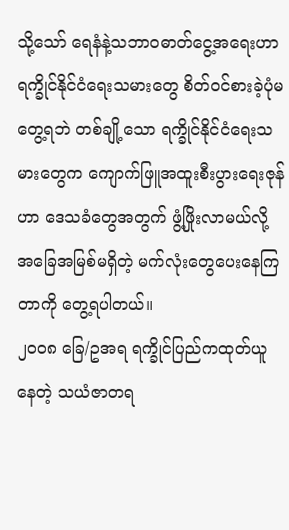သို့သော် ရေနံနဲ့သဘာဝဓာတ်ငွေ့အရေးဟာ ရက္ခိုင်နိုင်ငံရေးသမားတွေ စိတ်ဝင်စားခဲ့ပုံမတွေ့ရဘဲ တစ်ချို့သော ရက္ခိုင်နိုင်ငံရေးသမားတွေက ကျောက်ဖြူအထူးစီးပွားရေးဇုန်ဟာ ဒေသခံတွေအတွက် ဖွံ့ဖြိုးလာမယ်လို့ အခြေအမြစ်မရှိတဲ့ မက်လုံးတွေပေးနေကြတာကို တွေ့ရပါတယ်။
၂၀၀၈ ခြေ/ဥအရ ရက္ခိုင်ပြည်ကထုတ်ယူနေတဲ့ သယံဇာတရ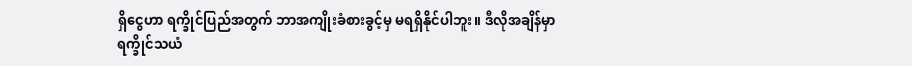ရှိငွေဟာ ရက္ခိုင်ပြည်အတွက် ဘာအကျိုးခံစားခွင့်မှ မရရှိနိုင်ပါဘူး။ ဒီလိုအချိန်မှာ ရက္ခိုင်သယံ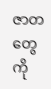ဇာတတွေကို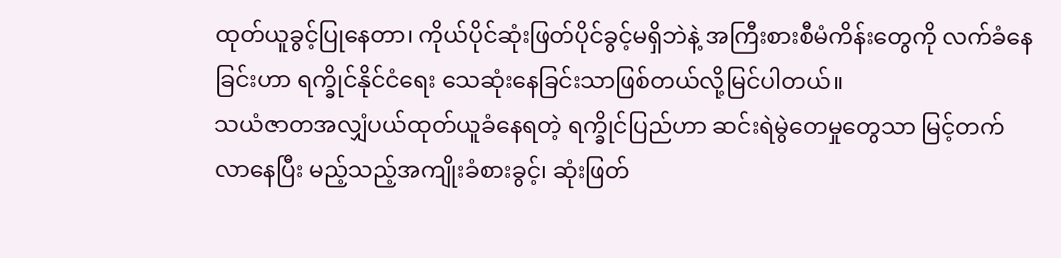ထုတ်ယူခွင့်ပြုနေတာ၊ ကိုယ်ပိုင်ဆုံးဖြတ်ပိုင်ခွင့်မရှိဘဲနဲ့ အကြီးစားစီမံကိန်းတွေကို လက်ခံနေခြင်းဟာ ရက္ခိုင်နိုင်ငံရေး သေဆုံးနေခြင်းသာဖြစ်တယ်လို့မြင်ပါတယ်။
သယံဇာတအလျှံပယ်ထုတ်ယူခံနေရတဲ့ ရက္ခိုင်ပြည်ဟာ ဆင်းရဲမွဲတေမှုတွေသာ မြင့်တက်လာနေပြီး မည့်သည့်အကျိုးခံစားခွင့်၊ ဆုံးဖြတ်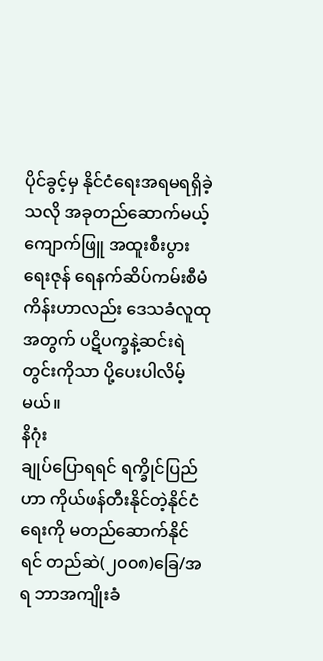ပိုင်ခွင့်မှ နိုင်ငံရေးအရမရရှိခဲ့သလို အခုတည်ဆောက်မယ့် ကျောက်ဖြူ အထူးစီးပွားရေးဇုန် ရေနက်ဆိပ်ကမ်းစီမံကိန်းဟာလည်း ဒေသခံလူထုအတွက် ပဋိပက္ခနဲ့ဆင်းရဲတွင်းကိုသာ ပို့ပေးပါလိမ့်မယ်။
နိဂုံး
ချုပ်ပြောရရင် ရက္ခိုင်ပြည်ဟာ ကိုယ်ဖန်တီးနိုင်တဲ့နိုင်ငံရေးကို မတည်ဆောက်နိုင်ရင် တည်ဆဲ(၂၀၀၈)ခြေ/အရ ဘာအကျိုးခံ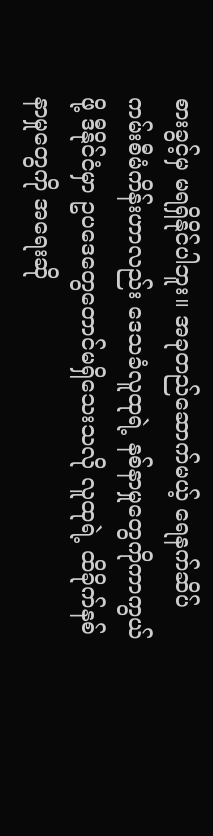စားခွင့်မှ မရရှိနိုင်ပါဘူး။ အခုတည်ဆောက်မယ့် ရေနက်ဆိပ်ကမ်းစီမံကိန်းဟာလည်း ဒေသခံလူထုရဲ့ နစ်နာမှုတွေကိုကာကွယ်ဖို့ ဒီနိုင်ငံမှာ ဥပဒေတွေတောင်မရှိသေးသလို လူထုရဲ့ ထိခိုက်နစ်နာမှုတွေကို အရေးဆို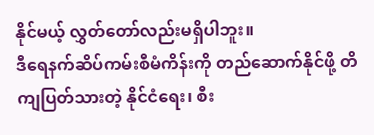နိုင်မယ့် လွှတ်တော်လည်းမရှိပါဘူး။
ဒီရေနက်ဆိပ်ကမ်းစီမံကိန်းကို တည်ဆောက်နိုင်ဖို့ တိကျပြတ်သားတဲ့ နိုင်ငံရေး၊ စီး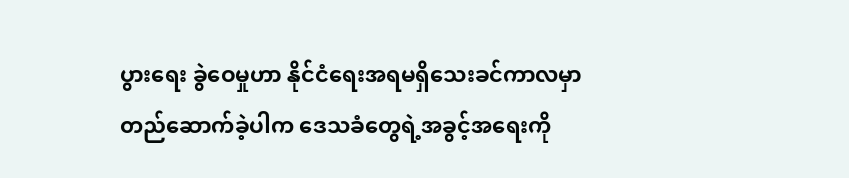ပွားရေး ခွဲဝေမှုဟာ နိုင်ငံရေးအရမရှိသေးခင်ကာလမှာ တည်ဆောက်ခဲ့ပါက ဒေသခံတွေရဲ့အခွင့်အရေးကို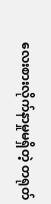လေးစားလိုက်နာမှုမရှိတဲ့ တရုတ်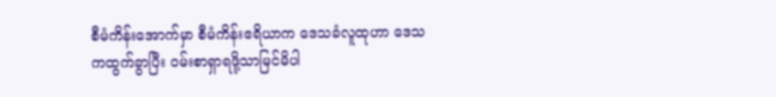စီမံကိန်းအောက်မှာ စီမံကိန်းဧရိယာက ဒေသခံလူထုဟာ ဒေသကထွက်ခွာပြီး ဝမ်းစာရှာရဖို့သာမြင်မိပါ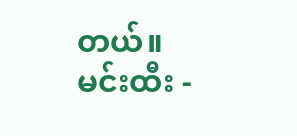တယ်။
မင်းထီး -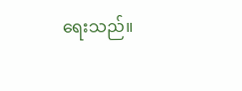ရေးသည်။